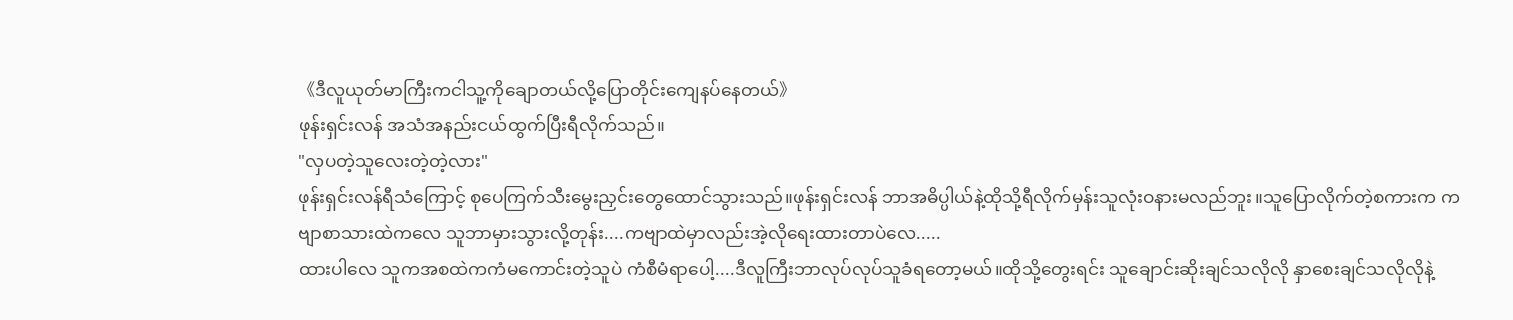《ဒီလူယုတ်မာကြီးကငါသူ့ကိုချောတယ်လို့ပြောတိုင်းကျေနပ်နေတယ်》
ဖုန်းရှင်းလန် အသံအနည်းငယ်ထွက်ပြီးရီလိုက်သည်။
"လှပတဲ့သူလေးတဲ့တဲ့လား"
ဖုန်းရှင်းလန်ရီသံကြောင့် စုပေကြက်သီးမွေးညှင်းတွေထောင်သွားသည်။ဖုန်းရှင်းလန် ဘာအဓိပ္ပါယ်နဲ့ထိုသို့ရီလိုက်မှန်းသူလုံးဝနားမလည်ဘူး။သူပြောလိုက်တဲ့စကားက ကဗျာစာသားထဲကလေ သူဘာမှားသွားလို့တုန်း....ကဗျာထဲမှာလည်းအဲ့လိုရေးထားတာပဲလေ.....
ထားပါလေ သူကအစထဲကကံမကောင်းတဲ့သူပဲ ကံစီမံရာပေါ့....ဒီလူကြီးဘာလုပ်လုပ်သူခံရတော့မယ်။ထိုသို့တွေးရင်း သူချောင်းဆိုးချင်သလိုလို နှာစေးချင်သလိုလိုနဲ့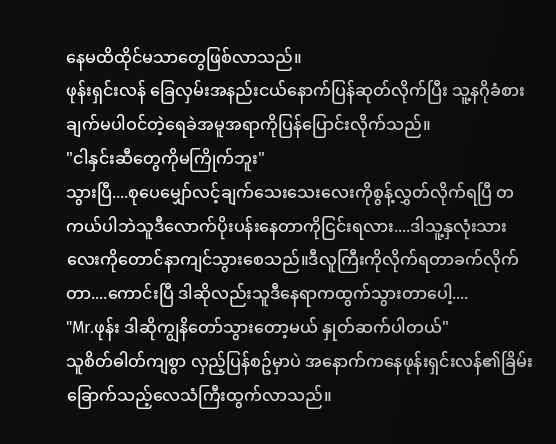နေမထိထိုင်မသာတွေဖြစ်လာသည်။
ဖုန်းရှင်းလန် ခြေလှမ်းအနည်းငယ်နောက်ပြန်ဆုတ်လိုက်ပြီး သူ့နဂိုခံစားချက်မပါဝင်တဲ့ရေခဲအမူအရာကိုပြန်ပြောင်းလိုက်သည်။
"ငါနှင်းဆီတွေကိုမကြိုက်ဘူး"
သွားပြီ....စုပေမျှော်လင့်ချက်သေးသေးလေးကိုစွန့်လွှတ်လိုက်ရပြီ တကယ်ပါဘဲသူဒီလောက်ပိုးပန်းနေတာကိုငြင်းရလား....ဒါသူ့နှလုံးသားလေးကိုတောင်နာကျင်သွားစေသည်။ဒီလူကြီးကိုလိုက်ရတာခက်လိုက်တာ....ကောင်းပြီ ဒါဆိုလည်းသူဒီနေရာကထွက်သွားတာပေါ့....
"Mr.ဖုန်း ဒါဆိုကျွနိတော်သွားတော့မယ် နှုတ်ဆက်ပါတယ်"
သူစိတ်ဓါတ်ကျစွာ လှည့်ပြန်စဥ်မှာပဲ အနောက်ကနေဖုန်းရှင်းလန်၏ခြိမ်းခြောက်သည့်လေသံကြီးထွက်လာသည်။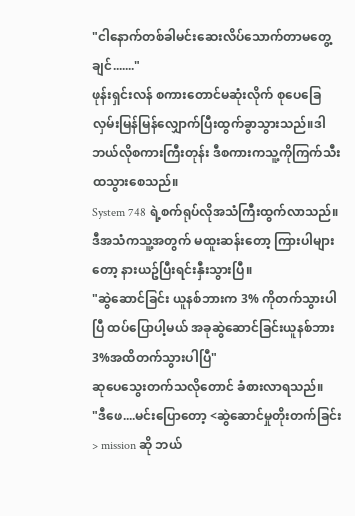"ငါနောက်တစ်ခါမင်းဆေးလိပ်သောက်တာမတွေ့ချင်......."
ဖုန်းရှင်းလန် စကားတောင်မဆုံးလိုက် စုပေခြေလှမ်းမြန်မြန်လျှောက်ပြီးထွက်ခွာသွားသည်။ဒါဘယ်လိုစကားကြီးတုန်း ဒီစကားကသူ့ကိုကြက်သီးထသွားစေသည်။
System 748 ရဲ့စက်ရုပ်လိုအသံကြီးထွက်လာသည်။ဒီအသံကသူ့အတွက် မထူးဆန်းတော့ ကြားပါများတော့ နားယဥ်ပြီးရင်းနှီးသွားပြီ။
"ဆွဲဆောင်ခြင်း ယူနစ်ဘားက 3% ကိုတက်သွားပါပြီ ထပ်ပြောပါ့မယ် အခုဆွဲဆောင်ခြင်းယူနစ်ဘား 3%အထိတက်သွားပါပြီ"
ဆုပေသွေးတက်သလိုတောင် ခံစားလာရသည်။
"ဒီဖေ....မင်းပြောတော့ <ဆွဲဆောင်မှုတိုးတက်ခြင်း> mission ဆို ဘယ်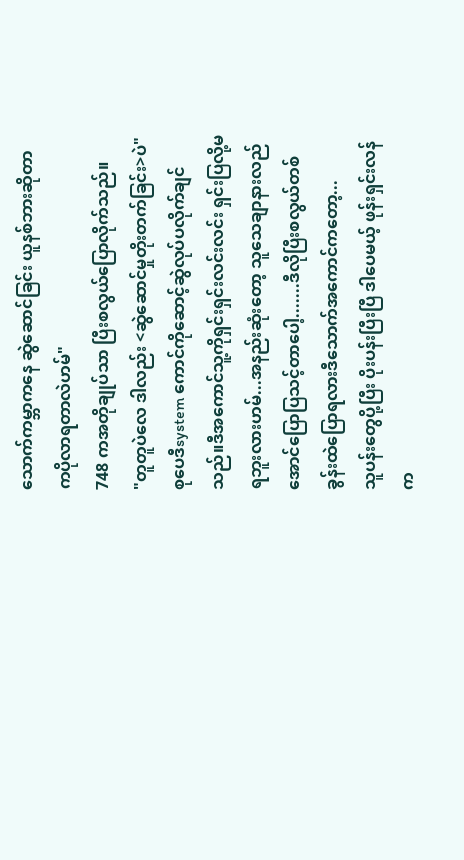သောက်ကမ္ဘာကနေ ဆွဲဆောင်ခြင်း ယူနစ်ဘားဆိုတာကပိုလာရတာလဲဟမ်"
748 ကအတိုချုပ်သာ ပြီးစလွယ်ပြောလိုက်သည်။
"တူတူပဲလေ ဒါလည်း <ဆွဲဆောင်မှုတိုးတက်ခြင်း>ပဲ"
စုပေဒီsystem ကောင်ကိုဆောင့်ဆွဲလုပ်ပလိုက်ချင်သည်။ဒီအကောင်သူ့ကိုရှင်းရှင်းလင်းလင်း ရှင်းပြလို့မရဘူးလားဟမ်...အနည်းဆုံးတော့ သူသေချာနားလည်အောင်ပြောပြသင့်တာပေါ့.......ဒီလိုပြီးစလွယ်တစ်ခွန်းထဲပြောရလားဒီသောက်အကောင်ကတော့...
သူပန်းတွေပို့ပြီး ပိုးပန်းပြီးပြီ ဒါပေမယ့် ဖုန်းရှင်းလန်က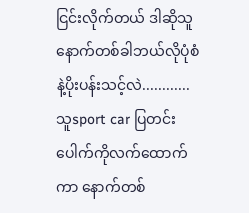ငြင်းလိုက်တယ် ဒါဆိုသူနောက်တစ်ခါဘယ်လိုပုံစံနဲ့ပိုးပန်းသင့်လဲ............သူsport car ပြတင်းပေါက်ကိုလက်ထောက်ကာ နောက်တစ်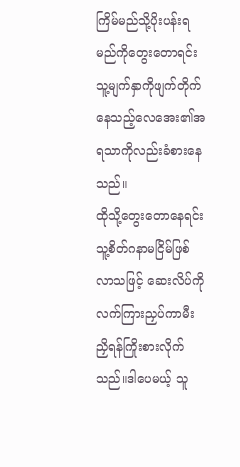ကြိမ်မည်သို့ပိုးပန်းရမည်ကိုတွေးတောရင်း သူ့မျက်နှာကိုဖျက်တိုက်နေသည့်လေအေး၏အရသာကိုလည်းခံစားနေသည်။
ထိုသို့တွေးတောနေရင်း သူ့စိတ်ဂနာမငြိမ်ဖြစ်လာသဖြင့် ဆေးလိပ်ကိုလက်ကြားညှပ်ကာမီးညှိရန်ကြိုးစားလိုက်သည်။ဒါပေမယ့် သူ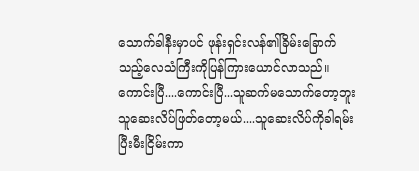သောက်ခါနီးမှာပင် ဖုန်းရှင်းလန်၏ခြိမ်းခြောက်သည့်လေသံကြီးကိုပြန်ကြားယောင်လာသည်။
ကောင်းပြီ....ကောင်းပြီ...သူဆက်မသောက်တော့ဘူး သူဆေးလိပ်ဖြတ်တော့မယ်....သူဆေးလိပ်ကိုခါရမ်းပြီးမီးငြိမ်းကာ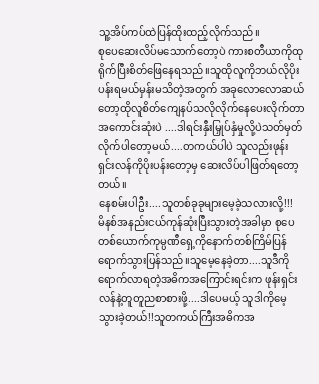သူ့အိပ်ကပ်ထဲပြန်ထိုးထည့်လိုက်သည်။
စုပေဆေးလိပ်မသောက်တော့ပဲ ကားစတီယာကိုထုရိုက်ပြီးစိတ်ဖြေနေရသည်။သူထိုလူကိုဘယ်လိုပိုးပန်းရမယ်မှန်းမသိတဲ့အတွက် အခုလောလောဆယ်တော့ထိုလူစိတ်ကျေနပ်သလိုလိုက်နေပေးလိုက်တာအကောင်းဆုံးပဲ ....ဒါရင်းနှီးမြှုပ်နှံမှုလို့ပဲသတ်မှတ်လိုက်ပါတော့မယ်....တကယ်ပါပဲ သူလည်းဖုန်းရှင်းလန်ကိုပိုးပန်းတော့မှ ဆေးလိပ်ပါဖြတ်ရတော့တယ်။
နေစမ်းပါဦး....သူတစ်ခုခုများမေ့ခဲ့သလားလို့!!!
မိနစ်အနည်းငယ်ကုန်ဆုံးပြီးသွားတဲ့အခါမှာ စုပေတစ်ယောက်ကုမ္ပဏီရှေ့ကိုနောက်တစ်ကြိမ်ပြန်ရောက်သွားပြန်သည်။သူမေ့နေခဲ့တာ....သူဒီကိုရောက်လာရတဲ့အဓိကအကြောင်းရင်းက ဖုန်းရှင်းလန်နဲ့တူတူညစာစားဖို့....ဒါပေမယ့် သူဒါကိုမေ့သွားခဲ့တယ်!!သူတကယ်ကြီးအဓိကအ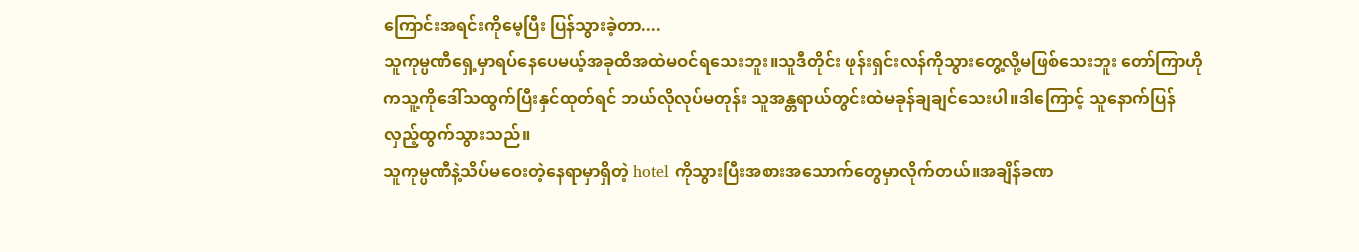ကြောင်းအရင်းကိုမေ့ပြီး ပြန်သွားခဲ့တာ....
သူကုမ္ပဏီရှေ့မှာရပ်နေပေမယ့်အခုထိအထဲမဝင်ရသေးဘူး။သူဒီတိုင်း ဖုန်းရှင်းလန်ကိုသွားတွေ့လို့မဖြစ်သေးဘူး တော်ကြာဟိုကသူ့ကိုဒေါ်သထွက်ပြီးနှင်ထုတ်ရင် ဘယ်လိုလုပ်မတုန်း သူအန္တရာယ်တွင်းထဲမခုန်ချချင်သေးပါ။ဒါကြောင့် သူနောက်ပြန်လှည့်ထွက်သွားသည်။
သူကုမ္ပဏီနဲ့သိပ်မဝေးတဲ့နေရာမှာရှိတဲ့ hotel ကိုသွားပြီးအစားအသောက်တွေမှာလိုက်တယ်။အချိန်ခဏ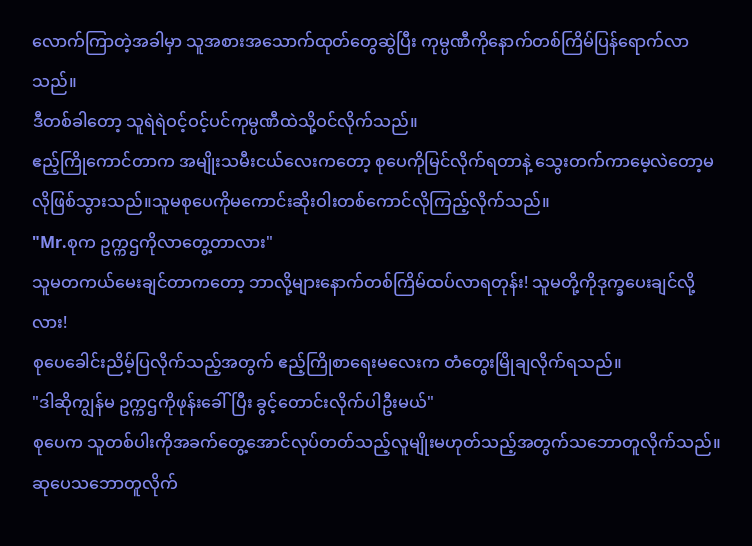လောက်ကြာတဲ့အခါမှာ သူအစားအသောက်ထုတ်တွေဆွဲပြီး ကုမ္ပဏီကိုနောက်တစ်ကြိမ်ပြန်ရောက်လာသည်။
ဒီတစ်ခါတော့ သူရဲရဲဝင့်ဝင့်ပင်ကုမ္ပဏီထဲသို့ဝင်လိုက်သည်။
ဧည့်ကြိုကောင်တာက အမျိုးသမီးငယ်လေးကတော့ စုပေကိုမြင်လိုက်ရတာနဲ့ သွေးတက်ကာမေ့လဲတော့မလိုဖြစ်သွားသည်။သူမစုပေကိုမကောင်းဆိုးဝါးတစ်ကောင်လိုကြည့်လိုက်သည်။
"Mr.စုက ဥက္ကဌကိုလာတွေ့တာလား"
သူမတကယ်မေးချင်တာကတော့ ဘာလို့များနောက်တစ်ကြိမ်ထပ်လာရတုန်း! သူမတို့ကိုဒုက္ခပေးချင်လို့လား!
စုပေခေါင်းညိမ့်ပြလိုက်သည့်အတွက် ဧည့်ကြိုစာရေးမလေးက တံတွေးမြိုချလိုက်ရသည်။
"ဒါဆိုကျွန်မ ဥက္ကဌကိုဖုန်းခေါ်ပြီး ခွင့်တောင်းလိုက်ပါဦးမယ်"
စုပေက သူတစ်ပါးကိုအခက်တွေ့အောင်လုပ်တတ်သည့်လူမျိုးမဟုတ်သည့်အတွက်သဘောတူလိုက်သည်။ဆုပေသဘောတူလိုက်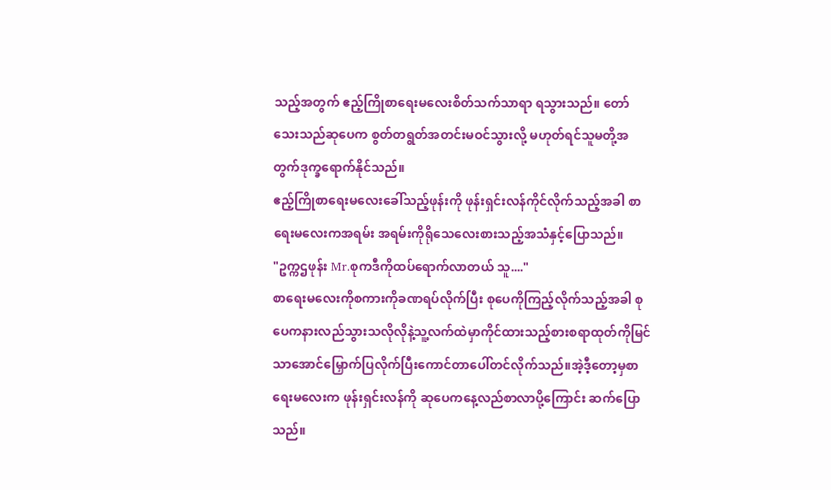သည့်အတွက် ဧည့်ကြိုစာရေးမလေးစိတ်သက်သာရာ ရသွားသည်။ တော်သေးသည်ဆုပေက စွတ်တရွတ်အတင်းမဝင်သွားလို့ မဟုတ်ရင်သူမတို့အတွက်ဒုက္ခရောက်နိုင်သည်။
ဧည့်ကြိုစာရေးမလေးခေါ်သည့်ဖုန်းကို ဖုန်းရှင်းလန်ကိုင်လိုက်သည့်အခါ စာရေးမလေးကအရမ်း အရမ်းကိုရိုသေလေးစားသည့်အသံနှင့်ပြောသည်။
"ဥက္ကဌဖုန်း Mr.စုကဒီကိုထပ်ရောက်လာတယ် သူ...."
စာရေးမလေးကိုစကားကိုခဏရပ်လိုက်ပြီး စုပေကိုကြည့်လိုက်သည့်အခါ စုပေကနားလည်သွားသလိုလိုနဲ့သူ့လက်ထဲမှာကိုင်ထားသည့်စားစရာထုတ်ကိုမြင်သာအောင်မြှောက်ပြလိုက်ပြီးကောင်တာပေါ်တင်လိုက်သည်။အဲ့ဒီ့တော့မှစာရေးမလေးက ဖုန်းရှင်းလန်ကို ဆုပေကနေ့လည်စာလာပို့ကြောင်း ဆက်ပြောသည်။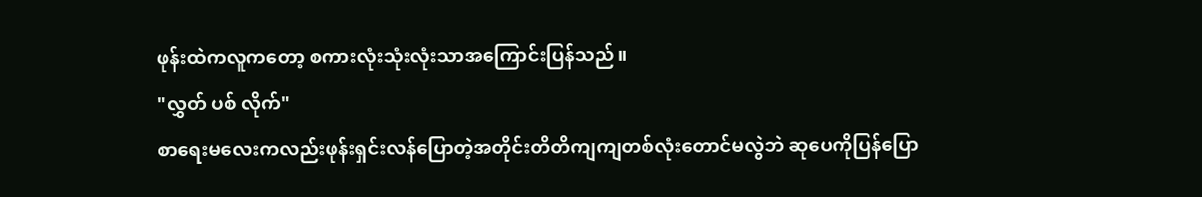ဖုန်းထဲကလူကတော့ စကားလုံးသုံးလုံးသာအကြောင်းပြန်သည်။
"လွှတ် ပစ် လိုက်"
စာရေးမလေးကလည်းဖုန်းရှင်းလန်ပြောတဲ့အတိုင်းတိတိကျကျတစ်လုံးတောင်မလွဲဘဲ ဆုပေကိုပြန်ပြော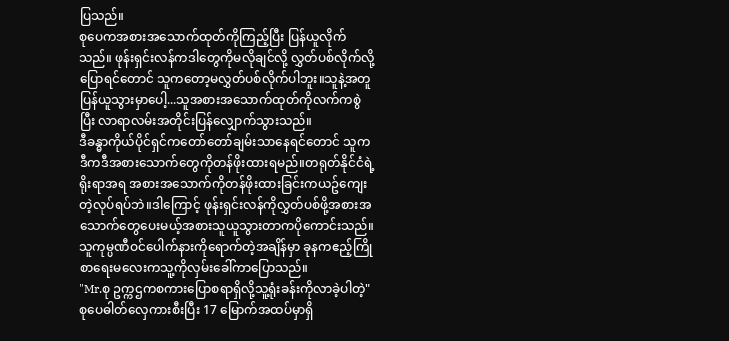ပြသည်။
စုပေကအစားအသောက်ထုတ်ကိုကြည့်ပြီး ပြန်ယူလိုက်သည်။ ဖုန်းရှင်းလန်ကဒါတွေကိုမလိုချင်လို့ လွှတ်ပစ်လိုက်လို့ပြောရင်တောင် သူကတော့မလွှတ်ပစ်လိုက်ပါဘူး။သူနဲ့အတူပြန်ယူသွားမှာပေါ့...သူအစားအသောက်ထုတ်ကိုလက်ကစွဲပြီး လာရာလမ်းအတိုင်းပြန်လျှောက်သွားသည်။
ဒီခန္ဓာကိုယ်ပိုင်ရှင်ကတော်တော်ချမ်းသာနေရင်တောင် သူကဒီကဒီအစားသောက်တွေကိုတန်ဖိုးထားရမည်။တရုတ်နိုင်ငံရဲ့ရိုးရာအရ အစားအသောက်ကိုတန်ဖိုးထားခြင်းကယဥ်ကျေးတဲ့လုပ်ရပ်ဘဲ။ဒါကြောင့် ဖုန်းရှင်းလန်ကိုလွှတ်ပစ်ဖို့အစားအသောက်တွေပေးမယ့်အစားသူယူသွားတာကပိုကောင်းသည်။
သူကုမ္ပဏီဝင်ပေါက်နားကိုရောက်တဲ့အချိန်မှာ ခုနကဧည့်ကြိုစာရေးမလေးကသူ့ကိုလှမ်းခေါ်ကာပြောသည်။
"Mr.စု ဥက္ကဌကစကားပြောစရာရှိလို့သူ့ရုံးခန်းကိုလာခဲ့ပါတဲ့"
စုပေဓါတ်လှေကားစီးပြီး 17 မြောက်အထပ်မှာရှိ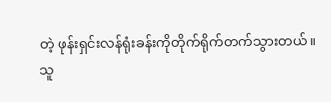တဲ့ ဖုန်းရှင်းလန်ရုံးခန်းကိုတိုက်ရိုက်တက်သွားတယ်။
သူ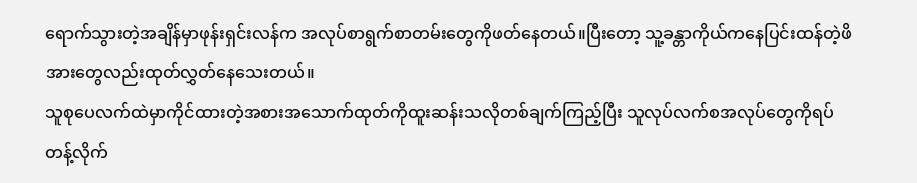ရောက်သွားတဲ့အချိန်မှာဖုန်းရှင်းလန်က အလုပ်စာရွက်စာတမ်းတွေကိုဖတ်နေတယ်။ပြီးတော့ သူ့ခန္တာကိုယ်ကနေပြင်းထန်တဲ့ဖိအားတွေလည်းထုတ်လွှတ်နေသေးတယ်။
သူစုပေလက်ထဲမှာကိုင်ထားတဲ့အစားအသောက်ထုတ်ကိုထူးဆန်းသလိုတစ်ချက်ကြည့်ပြီး သူလုပ်လက်စအလုပ်တွေကိုရပ်တန့်လိုက်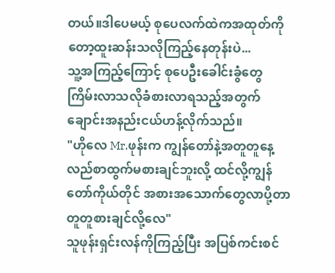တယ်။ဒါပေမယ့် စုပေလက်ထဲကအထုတ်ကိုတော့ထူးဆန်းသလိုကြည့်နေတုန်းပဲ...
သူ့အကြည့်ကြောင့် စုပေဦးခေါင်းခွံတွေကြိမ်းလာသလိုခံစားလာရသည့်အတွက် ချောင်းအနည်းငယ်ဟန့်လိုက်သည်။
"ဟိုလေ Mr.ဖုန်းက ကျွန်တော်နဲ့အတူတူနေ့လည်စာထွက်မစားချင်ဘူးလို့ ထင်လို့ကျွန်တော်ကိုယ်တိုင် အစားအသောက်တွေလာပို့တာ တူတူစားချင်လို့လေ"
သူဖုန်းရှင်းလန်ကိုကြည့်ပြီး အပြစ်ကင်းစင်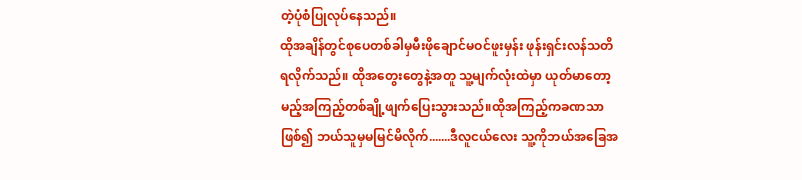တဲ့ပုံစံပြုလုပ်နေသည်။
ထိုအချိန်တွင်စုပေတစ်ခါမှမီးဖိုချောင်မဝင်ဖူးမှန်း ဖုန်းရှင်းလန်သတိရလိုက်သည်။ ထိုအတွေးတွေနဲ့အတူ သူ့မျက်လုံးထဲမှာ ယုတ်မာတော့မည့်အကြည့်တစ်ချို့ဖျက်ပြေးသွားသည်။ထိုအကြည့်ကခဏသာဖြစ်၍ ဘယ်သူမှမမြင်မိလိုက်.......ဒီလူငယ်လေး သူ့ကိုဘယ်အခြေအ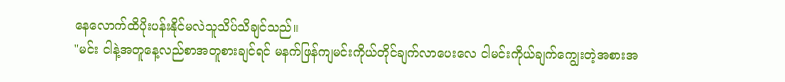နေလောက်ထိပိုးပန်းနိုင်မလဲသူသိပ်သိချင်သည်။
"မင်း ငါနဲ့အတူနေ့လည်စာအတူစားချင်ရင် မနက်ဖြန်ကျမင်းကိုယ်တိုင်ချက်လာပေးလေ ငါမင်းကိုယ်ချက်ကျွေးတဲ့အစားအ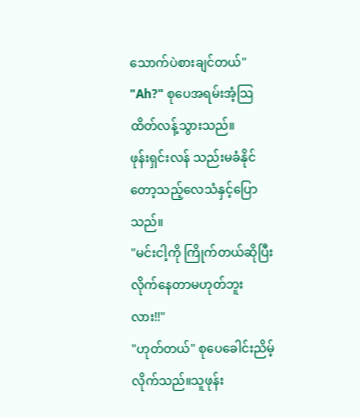သောက်ပဲစားချင်တယ်"
"Ah?" စုပေအရမ်းအံ့သြထိတ်လန့်သွားသည်။
ဖုန်းရှင်းလန် သည်းမခံနိုင်တော့သည့်လေသံနှင့်ပြောသည်။
"မင်းငါ့ကို ကြိုက်တယ်ဆိုပြီးလိုက်နေတာမဟုတ်ဘူးလား!!"
"ဟုတ်တယ်" စုပေခေါင်းညိမ့်လိုက်သည်။သူဖုန်း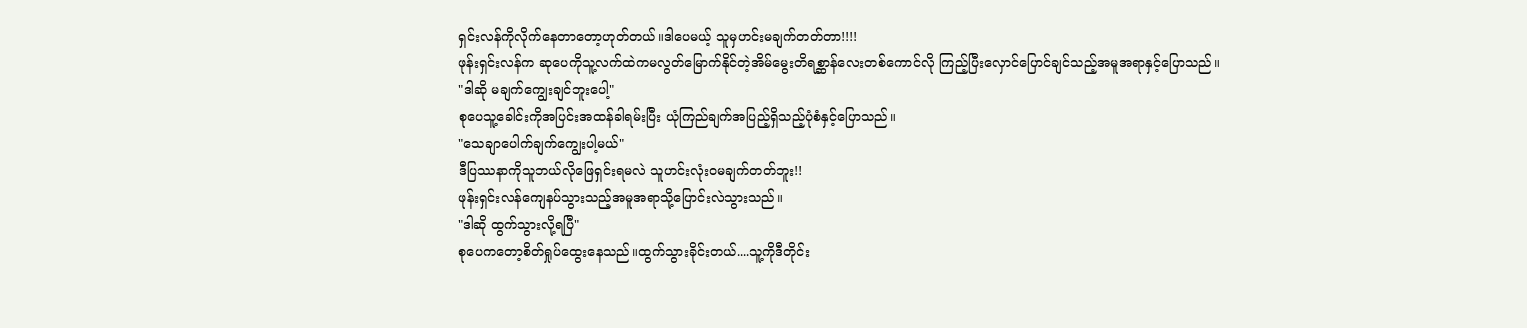ရှင်းလန်ကိုလိုက်နေတာတော့ဟုတ်တယ်။ဒါပေမယ့် သူမှဟင်းမချက်တတ်တာ!!!!
ဖုန်းရှင်းလန်က ဆုပေကိုသူ့လက်ထဲကမလွတ်မြောက်နိုင်တဲ့အိမ်မွေးတိရစ္ဆာန်လေးတစ်ကောင်လို ကြည့်ပြီးလှောင်ပြောင်ချင်သည့်အမူအရာနှင့်ပြောသည်။
"ဒါဆို မချက်ကျွေးချင်ဘူးပေါ့"
စုပေသူ့ခေါင်းကိုအပြင်းအထန်ခါရမ်းပြီး ယုံကြည်ချက်အပြည့်ရှိသည့်ပုံစံနှင့်ပြောသည်။
"သေချာပေါက်ချက်ကျွေးပါ့မယ်"
ဒီပြဿနာကိုသူဘယ်လိုဖြေရှင်းရမလဲ သူဟင်းလုံးဝမချက်တတ်ဘူး!!
ဖုန်းရှင်းလန်ကျေနပ်သွားသည့်အမူအရာသို့ပြောင်းလဲသွားသည်။
"ဒါဆို ထွက်သွားလို့ရပြီ"
စုပေကတော့စိတ်ရှုပ်ထွေးနေသည်။ထွက်သွားခိုင်းတယ်....သူ့ကိုဒီတိုင်း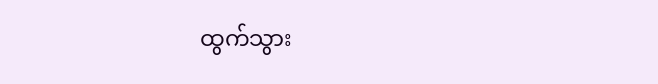ထွက်သွား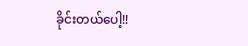ခိုင်းတယ်ပေါ့!!